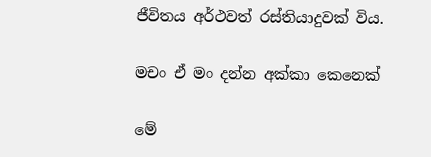ජීවිතය අර්ථවත් රස්තියාදුවක් විය.

මචං ඒ මං දන්න අක්කා කෙනෙක්

මේ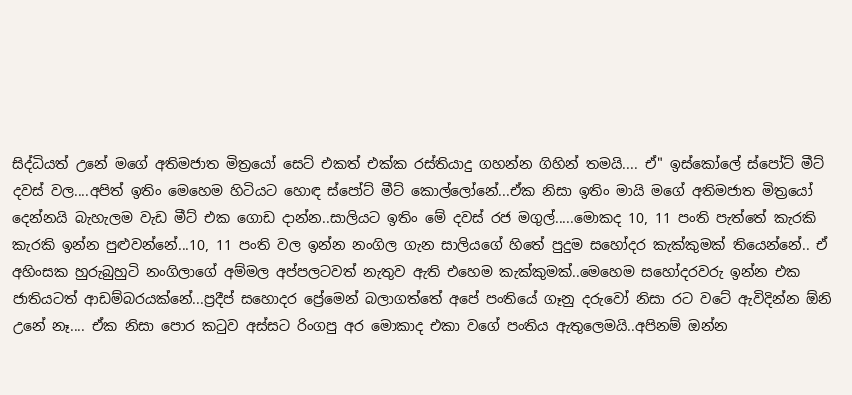සිද්ධියත් උනේ මගේ අතිමජාත මිත්‍රයෝ සෙට් එකත් එක්ක රස්තියාදු ගහන්න ගිහින් තමයි.... ඒ" ඉස්කෝලේ ස්පෝට් මීට් දවස් වල....අපිත් ඉතිං මෙහෙම හිටියට හොඳ ස්පෝට් මීට් කොල්ලෝනේ...ඒක නිසා ඉතිං මායි මගේ අතිමජාත මිත්‍රයෝ දෙන්නයි බැහැලම වැඩ මීට් එක ගොඩ දාන්න..සාලියට ඉතිං මේ දවස් රජ මගුල්.....මොකද 10, 11 පංති පැත්තේ කැරකි කැරකි ඉන්න පුළුවන්නේ...10, 11 පංති වල ඉන්න නංගිල ගැන සාලියගේ හිතේ පුදුම සහෝදර කැක්කුමක් තියෙන්නේ.. ඒ අහිංසක හුරුබුහුටි නංගිලාගේ අම්මල අප්පලටවත් නැතුව ඇති එහෙම කැක්කුමක්..මෙහෙම සහෝදරවරු ඉන්න එක ජාතියටත් ආඩම්බරයක්නේ...ප්‍රදීප් සහොදර ප්‍රේමෙන් බලාගත්තේ අපේ පංතියේ ගෑනු දරුවෝ නිසා රට වටේ ඇවිදින්න ඕනි උනේ නෑ.... ඒක නිසා පොර කටුව අස්සට රිංගපු අර මොකාද එකා වගේ පංතිය ඇතුලෙමයි..අපිනම් ඔන්න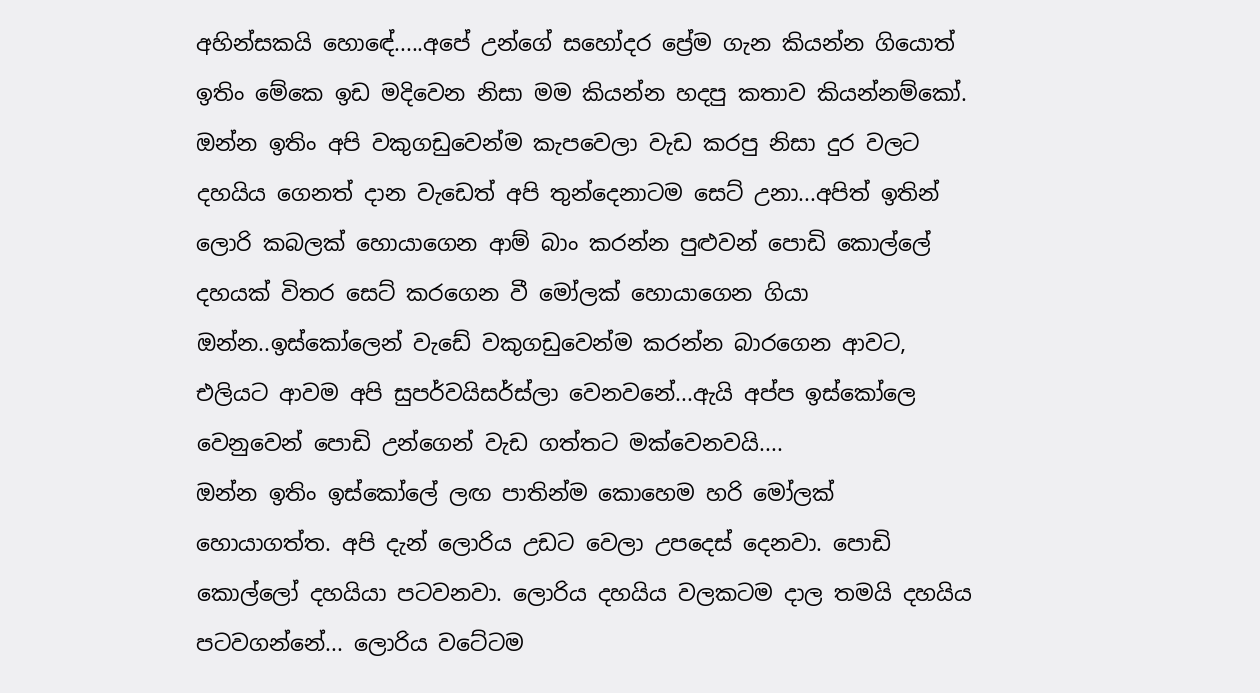අහින්සකයි හො‍ඳ‍ේ.....අපේ උන්ගේ සහෝදර ප්‍රේම ගැන කියන්න ගියොත් ඉතිං මේකෙ ඉඩ මදිවෙන නිසා මම කියන්න හදපු කතාව කියන්නම්කෝ.
ඔන්න ඉතිං අපි වකුගඩුවෙන්ම කැපවෙලා වැඩ කරපු නිසා දුර වලට දහයිය ගෙනත් දාන වැඩෙත් අපි තුන්දෙනාටම සෙට් උනා...අපිත් ඉතින් ලොරි කබලක් හොයාගෙන ආම් බාං කරන්න පුළුවන් පොඩි කොල්ලේ දහයක් විතර සෙට් කරගෙන වී මෝලක් හොයාගෙන ගියා ඔන්න..ඉස්කෝලෙන් වැඩේ වකුගඩුවෙන්ම කරන්න බාරගෙන ආවට, එලියට ආවම අපි සුපර්වයිසර්ස්ලා වෙනවනේ...ඇයි අප්ප ඉස්කෝලෙ වෙනුවෙන් පොඩි උන්ගෙන් වැඩ ගත්තට මක්වෙනවයි....
ඔන්න ඉතිං ඉස්කෝලේ ලඟ පාතින්ම කොහෙම හරි මෝලක් හොයාගත්ත. අපි දැන් ලොරිය උඩට වෙලා උපදෙස් දෙනවා. පොඩි කොල්ලෝ දහයියා පටවනවා. ලොරිය දහයිය වලකටම දාල තමයි දහයිය පටවගන්නේ... ලොරිය වටේටම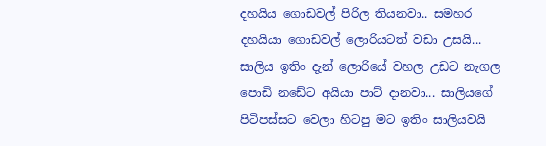දහයිය ගොඩවල් පිරිල තියනවා.. සමහර දහයියා ගොඩවල් ලොරියටත් වඩා උසයි... සාලිය ඉතිං දැන් ලොරියේ වහල උඩට නැගල පොඩි නඩේට අයියා පාට් දානවා... සාලියගේ පිටිපස්සට වෙලා හිටපු මට ඉතිං සාලියවයි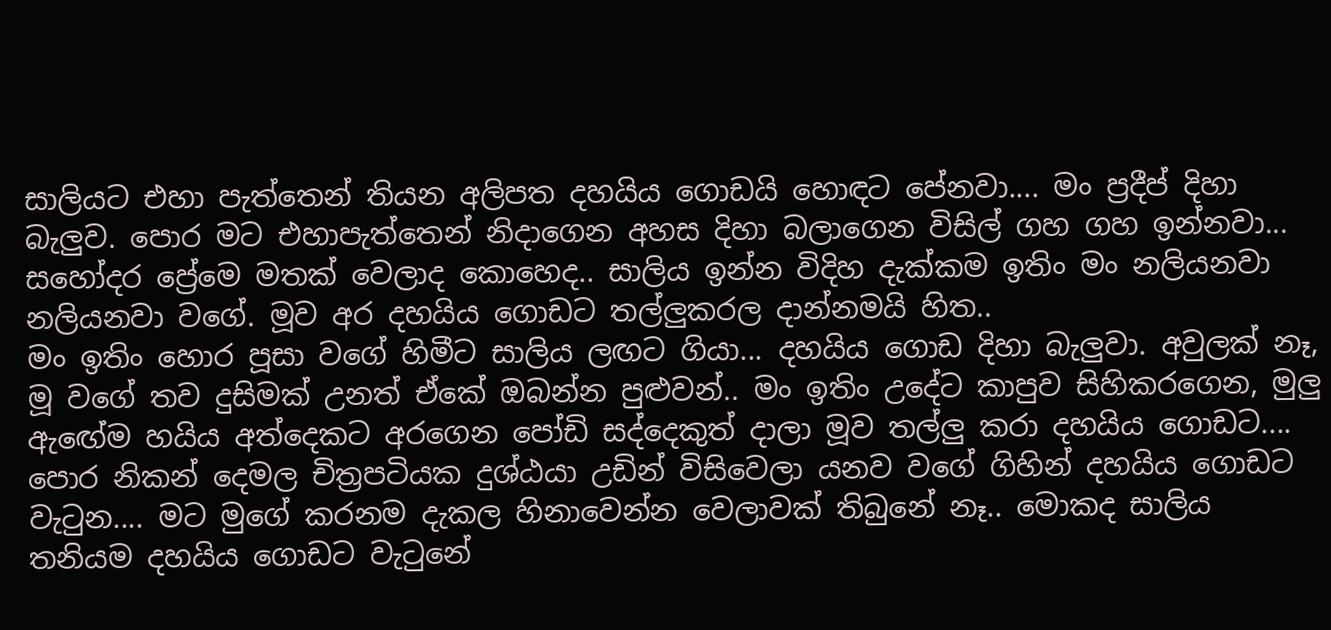සාලියට එහා පැත්තෙන් තියන අලිපත දහයිය ගොඩයි හොඳට පේනවා.... මං ප්‍රදීප් දිහා බැලුව. පොර මට එහාපැත්තෙන් නිදාගෙන අහස දිහා බලාගෙන විසිල් ගහ ගහ ඉන්නවා... සහෝදර ප්‍රේමෙ මතක් වෙලාද කොහෙද.. සාලිය ඉන්න විදිහ දැක්කම ඉතිං මං නලියනවා නලියනවා වගේ. මූව අර දහයිය ගොඩට තල්ලුකරල දාන්නමයි හිත..
මං ඉතිං හොර පූසා වගේ හිමීට සාලිය ලඟට ගියා... දහයිය ගොඩ දිහා බැලුවා. අවුලක් නෑ, මූ වගේ තව දුසිමක් උනත් ඒකේ ඔබන්න පුළුවන්.. මං ඉතිං උදේට කාපුව සිහිකරගෙන, මුලු ඇ‍ඟ‍ේම හයිය අත්දෙකට අරගෙන පෝඩි සද්දෙකුත් දාලා මූව තල්ලු කරා දහයිය ගොඩට.... පොර නිකන් දෙමල චිත්‍රපටියක දුශ්ඨයා උඩින් විසිවෙලා යනව වගේ ගිහින් දහයිය ගොඩට වැටුන.... මට මුගේ කරනම දැකල හිනාවෙන්න වෙලාවක් තිබුනේ නෑ.. මොකද සාලිය තනියම දහයිය ගොඩට වැටුනේ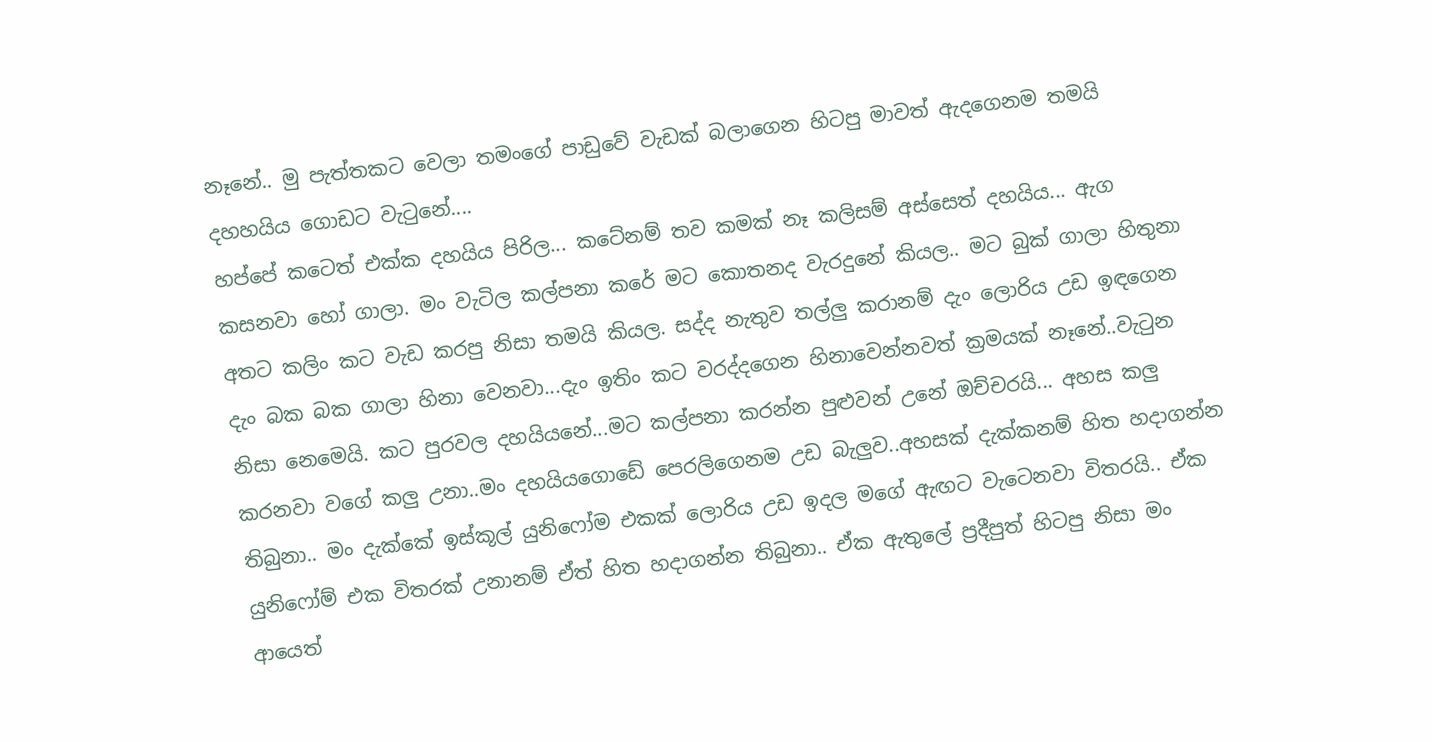නෑනේ.. මු පැත්තකට වෙලා තමංගේ පාඩුවේ වැඩක් බලාගෙන හිටපු මාවත් ඇදගෙනම තමයි දහහයිය ගොඩට වැටුනේ....
හප්පේ කටෙත් එක්ක දහයිය පිරිල... කටේනම් තව කමක් නෑ කලිසම් අස්සෙත් දහයිය... ඇග කසනවා හෝ ගාලා. මං වැටිල කල්පනා කරේ මට කොතනද වැරදුනේ කියල.. මට බුක් ගාලා හිතුනා අතට කලිං කට වැඩ කරපු නිසා තමයි කියල. සද්ද නැතුව තල්ලු කරානම් දැං ලොරිය උඩ ඉඳගෙන දැං බක බක ගාලා හිනා වෙනවා...දැං ඉතිං කට වරද්දගෙන හිනාවෙන්නවත් ක්‍රමයක් නෑනේ..වැටුන නිසා නෙමෙයි. කට පුරවල දහයියනේ...මට කල්පනා කරන්න පුළුවන් උනේ ඔච්චරයි... අහස කලු කරනවා වගේ කලු උනා..මං දහයියගොඩේ පෙරලිගෙනම උඩ බැලුව..අහසක් දැක්කනම් හිත හදාගන්න තිබුනා.. මං දැක්කේ ඉස්කූල් යුනිෆෝම එකක් ලොරිය උඩ ඉදල මගේ ඇඟට වැටෙනවා විතරයි.. ඒක යුනිෆෝම් එක විතරක් උනානම් ඒත් හිත හදාගන්න තිබුනා.. ඒක ඇතුලේ ප්‍රදීපුත් හිටපු නිසා මං ආයෙත්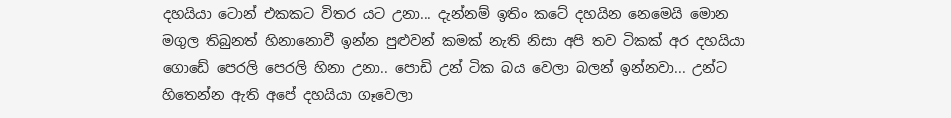දහයියා ටොන් එකකට විතර යට උනා... දැන්නම් ඉතිං කටේ දහයින නෙමෙයි මොන මගුල තිබුනත් හිනානොවී ඉන්න පුළුවන් කමක් නැති නිසා අපි තව ටිකක් අර දහයියා ගොඩේ පෙරලි පෙරලි හිනා උනා.. පොඩි උන් ටික බය වෙලා බලන් ඉන්නවා... උන්ට හිතෙන්න ඇති අපේ දහයියා ගෑවෙලා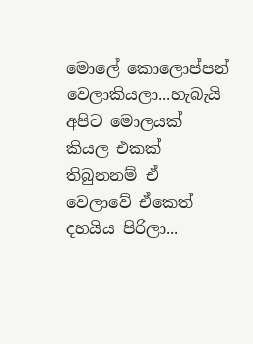මොලේ කොලොප්පන් වෙලාකියලා...හැබැයි අපිට මොලයක් කියල එකක් තිබුනනම් ඒ වෙලාවේ ඒකෙත් දහයිය පිරිලා...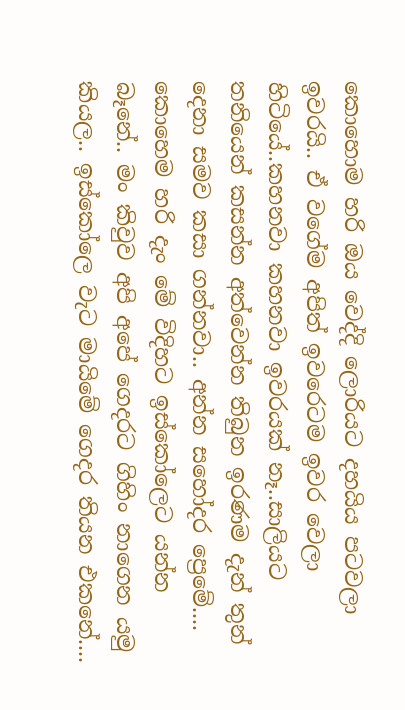කොහොම හරි ඔය වෙද්දි ලොරියට දහයිය පටවලා ඉවරයි.. ඒ වගේම අපිත් ඉවරෙටම ඉවර වෙලා හිටියේ..කහනවා කහනවා ඉවරයක් නෑ..සාලියට තනියෙන් කසන්න අත්වෙන්න තිබුන ඉරණම දැන් තුන් දෙනා සමව කසා ගන්නවා.. අන්න සහෝදර ප්‍රෙමේ....
කොහෙම හරි දැං මේ විදිහට ඉස්කෝලෙට යන්න බෑනේ.. මං කිවුව අපි අපේ ගෙදරට ගිහිං නාගෙන යමු කියල.. ඉස්කෝලෙ වැට මායිමේ ගෙදර තියන එකනේ....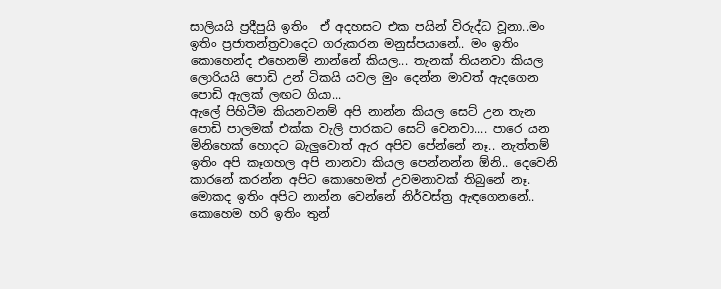සාලියයි ප්‍රදීපුයි ඉතිං  ඒ අදහසට එක පයින් විරුද්ධ වූනා..මං ඉතිං ප්‍රජාතන්ත්‍රවාදෙට ගරුකරන මනුස්පයානේ.. මං ඉතිං කොහෙන්ද එහෙනම් නාන්නේ කියල... තැනක් තියනවා කියල ලොරියයි පොඩි උන් ටිකයි යවල මුං දෙන්න මාවත් ඇදගෙන පොඩි ඇලක් ලඟට ගියා...
ඇලේ පිහිටීම කියනවනම් අපි නාන්න කියල සෙට් උන තැන පොඩි පාලමක් එක්ක වැලි පාරකට සෙට් වෙනවා.... පාරෙ යන මිනිහෙක් හොදට බැලුවොත් ඇර අපිව පේන්නේ නෑ.. නැත්තම් ඉතිං අපි කෑගහල අපි නානවා කියල පෙන්නන්න ඕනි.. දෙවෙනි කාරනේ කරන්න අපිට කොහෙමත් උවමනාවක් තිබුනේ නෑ. මොකද ඉතිං අපිට නාන්න වෙන්නේ නිර්වස්ත්‍ර ඇඳගෙනනේ.. කොහෙම හරි ඉතිං තුන්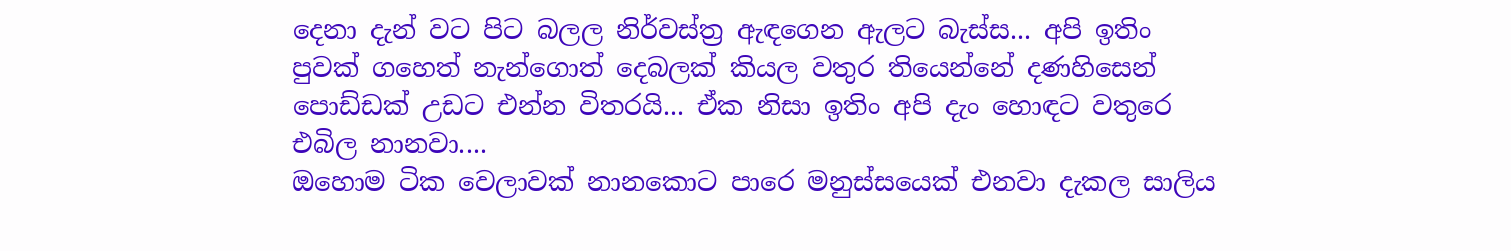දෙනා දැන් වට පිට බලල නිර්වස්ත්‍ර ඇඳගෙන ඇලට බැස්ස... අපි ඉතිං පුවක් ගහෙත් නැන්ගොත් දෙබලක් කියල වතුර තියෙන්නේ දණහිසෙන් පොඩ්ඩක් උඩට එන්න විතරයි... ඒක නිසා ඉතිං අපි දැං හොඳට වතුරෙ එබිල නානවා....
ඔහොම ටික වෙලාවක් නානකොට පාරෙ මනුස්සයෙක් එනවා දැකල සාලිය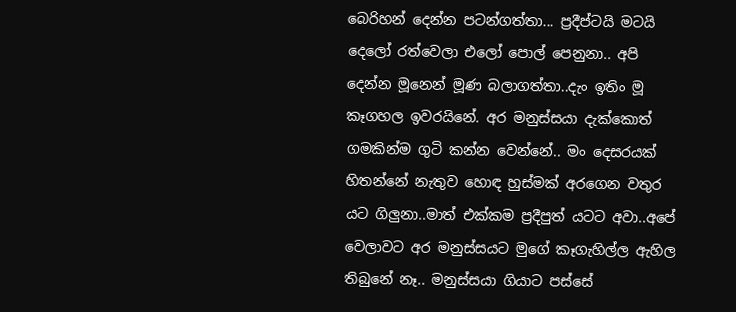බෙරිහන් දෙන්න පටන්ගත්තා... ප්‍රදීප්ටයි මටයි දෙලෝ රත්වෙලා එලෝ පොල් පෙනුනා.. අපි දෙන්න මූනෙන් මූණ බලාගත්තා..දැං ඉතිං මූ කෑගහල ඉවරයිනේ. අර මනුස්සයා දැක්කොත් ගමකින්ම ගුටි කන්න වෙන්නේ.. මං දෙසරයක් හිතන්නේ නැතුව හොඳ හුස්මක් අරගෙන වතුර  යට ගිලුනා..මාත් එක්කම ප්‍රදීපුත් යටට අවා..අපේ වෙලාවට අර මනුස්සයට මුගේ කෑගැහිල්ල ඇහිල තිබුනේ නෑ.. මනුස්සයා ගියාට පස්සේ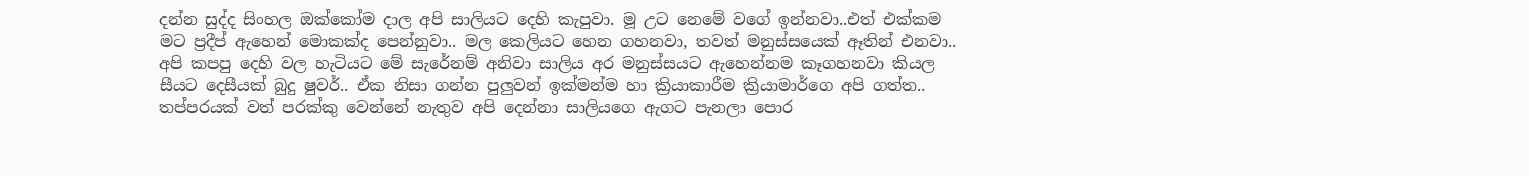දන්න සුද්ද සිංහල ඔක්කෝම දාල අපි සාලියට දෙහි කැපුවා. මූ උට නෙමේ වගේ ඉන්නවා..එත් එක්කම මට ප්‍රදීප් ඇහෙන් මොකක්ද පෙන්නුවා.. මල කෙලියට හෙන ගහනවා, තවත් මනුස්සයෙක් ඈතින් එනවා.. අපි කපපු දෙහි වල හැටියට මේ සැරේනම් අනිවා සාලිය අර මනුස්සයට ඇහෙන්නම කෑගහනවා කියල සීයට දෙසීයක් බුදු ෂුවර්.. ඒක නිසා ගන්න පුලුවන් ඉක්මන්ම හා ක්‍රියාකාරීම ක්‍රියාමාර්ගෙ අපි ගත්ත.. තප්පරයක් වත් පරක්කු වෙන්නේ නැතුව අපි දෙන්නා සාලියගෙ ඇගට පැනලා පොර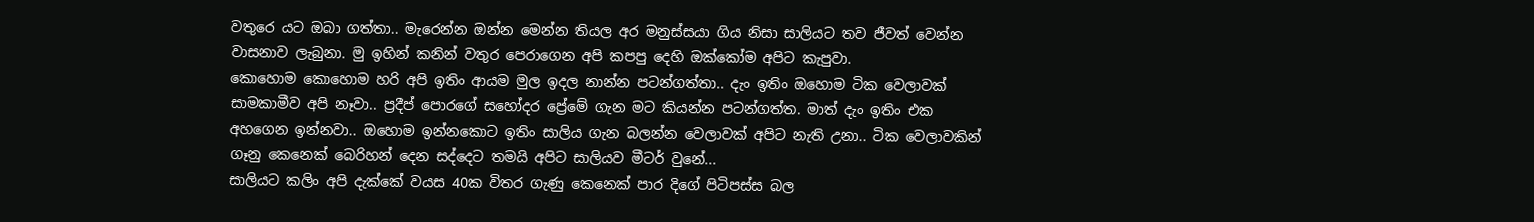වතුරෙ යට ඔබා ගත්තා.. මැරෙන්න ඔන්න මෙන්න තියල අර මනුස්සයා ගිය නිසා සාලියට තව ජීවත් වෙන්න වාසනාව ලැබුනා. මු ඉහින් කනින් වතුර පෙරාගෙන අපි කපපු දෙහි ඔක්කෝම අපිට කැපුවා.
කොහොම කොහොම හරි අපි ඉතිං ආයම මුල ඉදල නාන්න පටන්ගත්තා.. දැං ඉතිං ඔහොම ටික වෙලාවක් සාමකාමීව අපි නෑවා.. ප්‍රදීප් පොරගේ සහෝදර ප්‍රේමේ ගැන මට කියන්න පටන්ගත්ත. මාත් දැං ඉතිං එක අහගෙන ඉන්නවා.. ඔහොම ඉන්නකොට ඉතිං සාලිය ගැන බලන්න වෙලාවක් අපිට නැති උනා.. ටික වෙලාවකින් ගෑනු කෙනෙක් බෙරිහන් දෙන සද්දෙට තමයි අපිට සාලියව මීටර් වුනේ...
සාලියට කලිං අපි දැක්කේ වයස 40ක විතර ගැණු කෙනෙක් පාර දිගේ පිටිපස්ස බල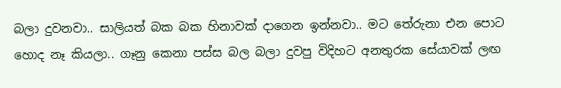බලා දුවනවා.. සාලියත් බක බක හිනාවක් දාගෙන ඉන්නවා.. මට තේරුනා එන පොට හොද නෑ කියලා.. ගෑනු කෙනා පස්ස බල බලා දුවපු විදිහට අනතුරක සේයාවක් ලඟ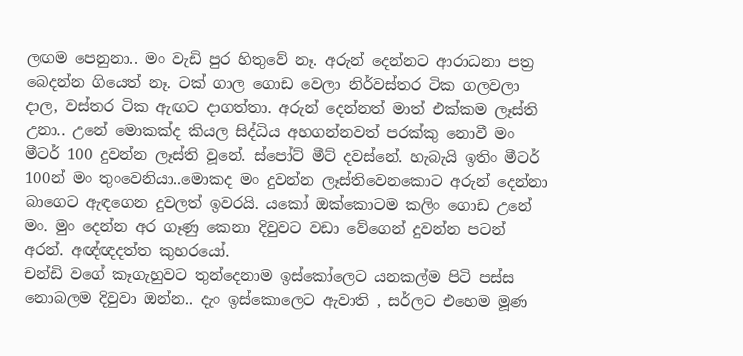ලඟම පෙනුනා.. මං වැඩි පුර හිතුවේ නෑ. අරුන් දෙන්නට ආරාධනා පත්‍ර බෙදන්න ගිය‍ෙත් නෑ. ටක් ගාල ගොඩ වෙලා නිර්වස්තර ටික ගලවලා දාල, වස්තර ටික ඇඟට දාගත්තා. අරුන් දෙන්නත් මාත් එක්කම ලෑස්ති උනා.. උනේ මොකක්ද කියල සිද්ධිය අහගන්නවත් පරක්කු නොවී මං මීටර් 100 දුවන්න ලෑස්ති වූනේ. ස්පෝට් මීට් දවස්නේ. හැබැයි ඉතිං මීටර් 100න් මං තුංවෙනියා..මොකද මං දුවන්න ලෑස්තිවෙනකොට අරුන් දෙන්නා බාගෙට ඇඳගෙන දුවලත් ඉවරයි. යකෝ ඔක්කොටම කලිං ගොඩ උනේ මං. මුං දෙන්න අර ගෑණු කෙනා දිවුවට වඩා වේගෙන් දුවන්න පටන් අරන්. අඥ්ඥදත්ත කුහරයෝ.
චන්ඩි වගේ කෑගැහුවට තුන්දෙනාම ඉස්කෝලෙට යනකල්ම පිටි පස්ස නොබලම දිවුවා ඔන්න.. දැං ඉස්කොලෙට ඇවාති , සර්ලට එහෙම මූණ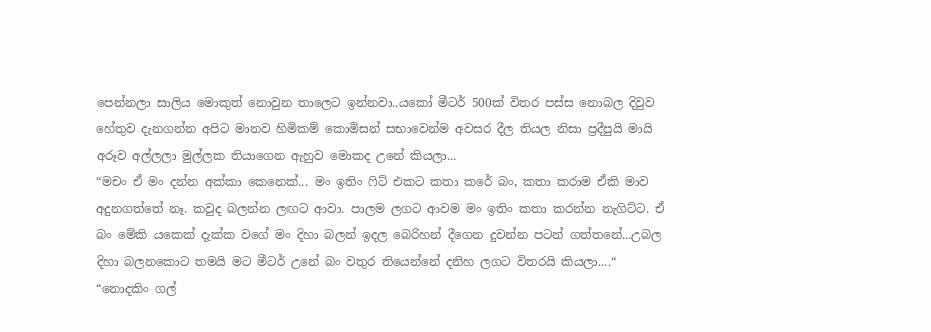පෙන්නලා සාලිය මොකුත් නොවුන තාලෙට ඉන්නවා..යකෝ මීටර් 500ක් විතර පස්ස නොබල දිවුව හේතුව දැනගන්න අපිට මානව හිමිකම් කොමිසන් සභාවෙන්ම අවසර දීල තියල නිසා ප්‍රදීපුයි මායි අරූව අල්ලලා මුල්ලක තියාගෙන ඇහුව මොකද උනේ කියලා...
“මචං ඒ මං දන්න අක්කා කෙනෙක්... මං ඉතිං ෆිට් එකට කතා කරේ බං, කතා කරාම ඒකි මාව අදුනගත්තේ නෑ. කවුද බලන්න ලඟට ආවා. පාලම ලගට ආවම මං ඉතිං කතා කරන්න නැගිට්ට. ඒ බං මේකි යකෙක් දැක්ක වගේ මං දිහා බලන් ඉදල බෙරිහන් දීගෙන දුවන්න පටන් ගත්තනේ...උබල දිහා බලනකොට තමයි මට මීටර් උනේ බං වතුර තියෙන්නේ දනිහ ලගට විතරයි කියලා....“
“නොදකිං ගල්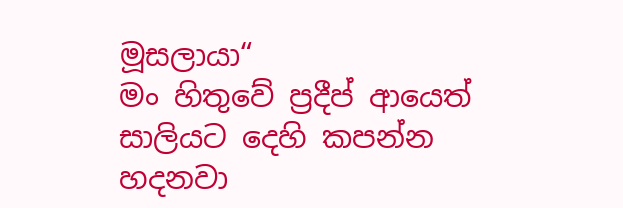මූසලායා“
මං හිතුවේ ප්‍රදීප් ආයෙත් සාලියට දෙහි කපන්න හදනවා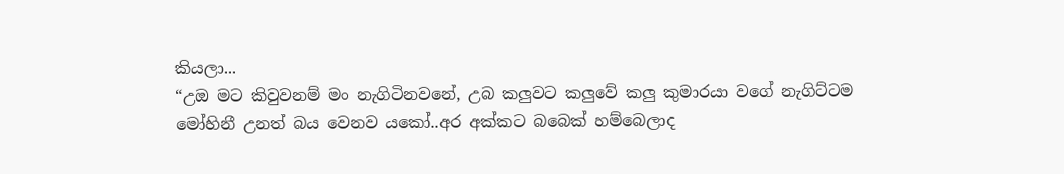කියලා...
“උඔ මට කිවුවනම් මං නැගිටිනවනේ, උබ කලුවට කලුවේ කලු කුමාරයා වගේ නැගිට්ටම මෝහිනී උනත් බය වෙනව යකෝ..අර අක්කට බබෙක් හම්බෙලාද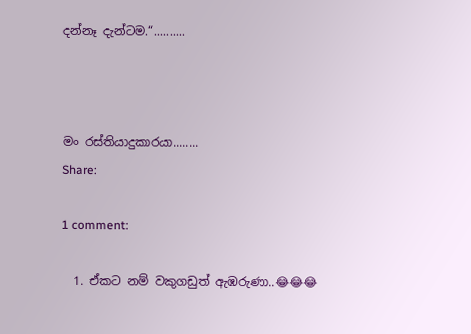දන්නෑ දැන්ටම.“..........



මං රස්තියාදුකාරයා........
Share:

1 comment:

  1. ඒකට නම් වකුගඩුත් ඇඹරුණා..😂😂😂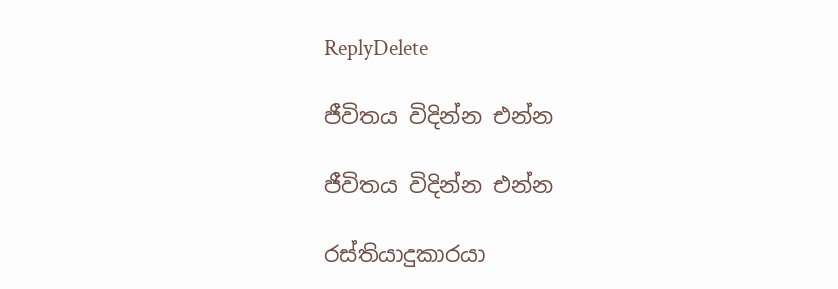ReplyDelete

ජීවිතය විදින්න එන්න

ජීවිතය විදින්න එන්න

රස්තියාදුකාරයා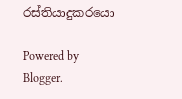රස්තියාදුකරයො

Powered by Blogger.